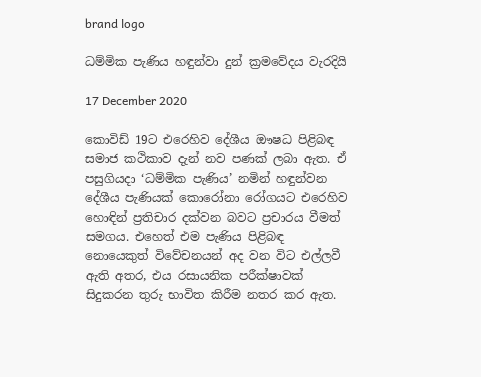brand logo

ධම්මික පැණිය හඳුන්වා දුන් ක්‍රමවේදය වැරදියි

17 December 2020

කොවිඩ් 19ට එරෙහිව දේශීය ඖෂධ පිළිබඳ සමාජ කථිකාව දැන් නව පණක් ලබා ඇත. ඒ පසුගියදා ‘ධම්මික පැණිය’ නමින් හඳුන්වන දේශීය පැණියක් කොරෝනා රෝගයට එරෙහිව හොඳින් ප්‍රතිචාර දක්වන බවට ප්‍රචාරය වීමත් සමගය. එහෙත් එම පැණිය පිළිබඳ නොයෙකුත් විවේචනයන් අද වන විට එල්ලවී ඇති අතර, එය රසායනික පරීක්ෂාවක් සිදුකරන තුරු භාවිත කිරීම නතර කර ඇත.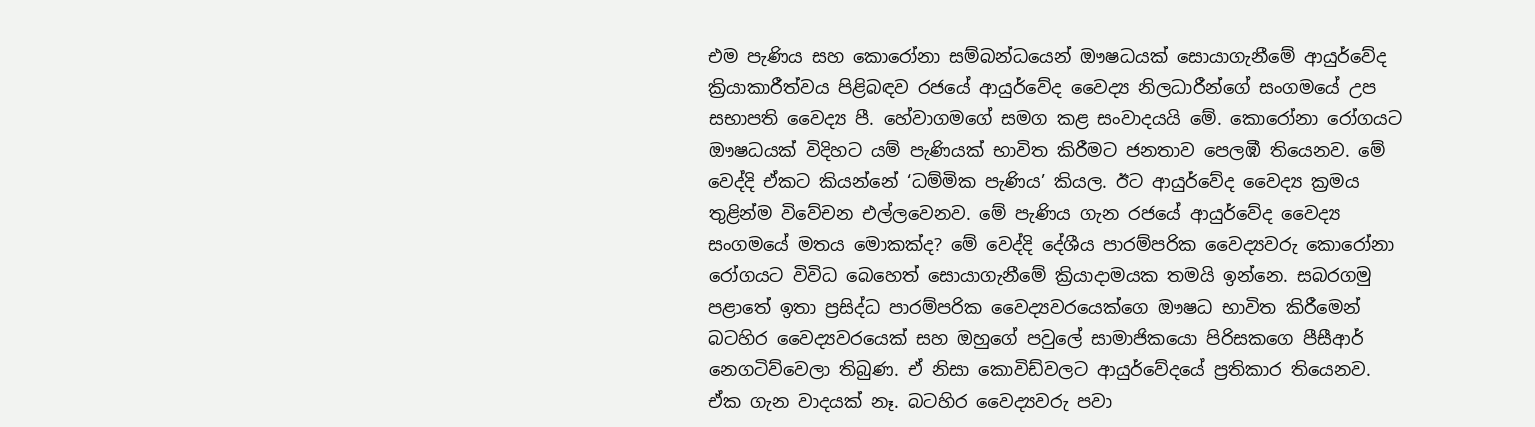එම පැණිය සහ කොරෝනා සම්බන්ධයෙන් ඖෂධයක් සොයාගැනීමේ ආයුර්වේද ක්‍රියාකාරීත්වය පිළිබඳව රජයේ ආයුර්වේද වෛද්‍ය නිලධාරීන්ගේ සංගමයේ උප සභාපති වෛද්‍ය පී. හේවාගමගේ සමග කළ සංවාදයයි මේ. කොරෝනා රෝගයට ඖෂධයක් විදිහට යම් පැණියක් භාවිත කිරීමට ජනතාව පෙලඹී තියෙනව. මේ වෙද්දි ඒකට කියන්නේ ‘ධම්මික පැණිය’ කියල. ඊට ආයුර්වේද වෛද්‍ය ක්‍රමය තුළින්ම විවේචන එල්ලවෙනව. මේ පැණිය ගැන රජයේ ආයුර්වේද වෛද්‍ය සංගමයේ මතය මොකක්ද? මේ වෙද්දි දේශීය පාරම්පරික වෛද්‍යවරු කොරෝනා රෝගයට විවිධ බෙහෙත් සොයාගැනීමේ ක්‍රියාදාමයක තමයි ඉන්නෙ. සබරගමු පළාතේ ඉතා ප්‍රසිද්ධ පාරම්පරික වෛද්‍යවරයෙක්ගෙ ඖෂධ භාවිත කිරීමෙන් බටහිර වෛද්‍යවරයෙක් සහ ඔහුගේ පවුලේ සාමාජිකයො පිරිසකගෙ පීසීආර් නෙගටිව්වෙලා තිබුණ. ඒ නිසා කොවිඩ්වලට ආයුර්වේදයේ ප්‍රතිකාර තියෙනව. ඒක ගැන වාදයක් නෑ. බටහිර වෛද්‍යවරු පවා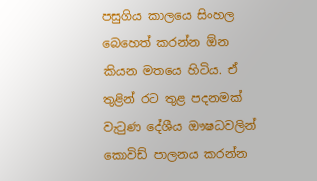පසුගිය කාලයෙ සිංහල බෙහෙත් කරන්න ඕන කියන මතයෙ හිටිය. ඒ තුළින් රට තුළ පදනමක් වැටුණ දේශීය ඖෂධවලින් කොවිඩ් පාලනය කරන්න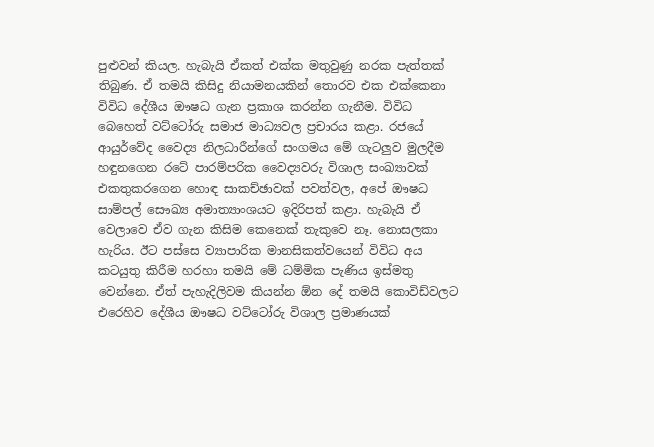පුළුවන් කියල. හැබැයි ඒකත් එක්ක මතුවුණු නරක පැත්තක් තිබුණ. ඒ තමයි කිසිදු නියාමනයකින් තොරව එක එක්කෙනා විවිධ දේශීය ඖෂධ ගැන ප්‍රකාශ කරන්න ගැනීම. විවිධ බෙහෙත් වට්ටෝරු සමාජ මාධ්‍යවල ප්‍රචාරය කළා. රජයේ ආයුර්වේද වෛද්‍ය නිලධාරීන්ගේ සංගමය මේ ගැටලුව මුලදීම හඳුනගෙන රටේ පාරම්පරික වෛද්‍යවරු විශාල සංඛ්‍යාවක් එකතුකරගෙන හොඳ සාකච්ඡාවක් පවත්වල, අපේ ඖෂධ සාම්පල් සෞඛ්‍ය අමාත්‍යාංශයට ඉදිරිපත් කළා. හැබැයි ඒ වෙලාවෙ ඒව ගැන කිසිම කෙනෙක් තැකුවෙ නෑ. නොසලකා හැරිය. ඊට පස්සෙ ව්‍යාපාරික මානසිකත්වයෙන් විවිධ අය කටයුතු කිරීම හරහා තමයි මේ ධම්මික පැණිය ඉස්මතු වෙන්නෙ. ඒත් පැහැදිලිවම කියන්න ඕන දේ තමයි කොවිඩ්වලට එරෙහිව දේශීය ඖෂධ වට්ටෝරු විශාල ප්‍රමාණයක්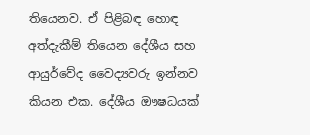තියෙනව. ඒ පිළිබඳ හොඳ අත්දැකීම් තියෙන දේශීය සහ ආයුර්වේද වෛද්‍යවරු ඉන්නව කියන එක. දේශීය ඖෂධයක්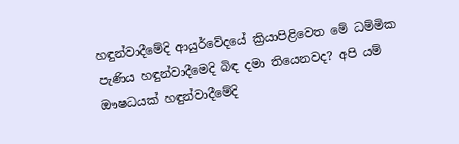හඳුන්වාදීමේදි ආයුර්වේදයේ ක්‍රියාපිළිවෙත මේ ධම්මික පැණිය හඳුන්වාදීමෙදි බිඳ දමා තියෙනවද? අපි යම් ඖෂධයක් හඳුන්වාදීමේදි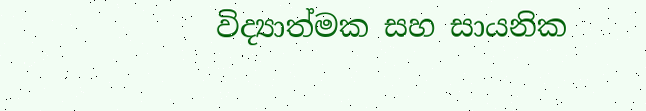විද්‍යාත්මක සහ සායනික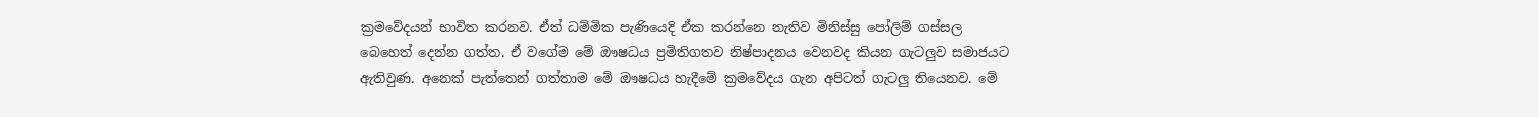ක්‍රමවේදයන් භාවිත කරනව. ඒත් ධම්මික පැණියෙදි ඒක කරන්නෙ නැතිව මිනිස්සු පෝලිම් ගස්සල බෙහෙත් දෙන්න ගත්ත. ඒ වගේම මේ ඖෂධය ප්‍රමිතිගතව නිෂ්පාදනය වෙනවද කියන ගැටලුව සමාජයට ඇතිවුණ. අනෙක් පැත්තෙන් ගත්තාම මේ ඖෂධය හැදීමේ ක්‍රමවේදය ගැන අපිටත් ගැටලු තියෙනව. මේ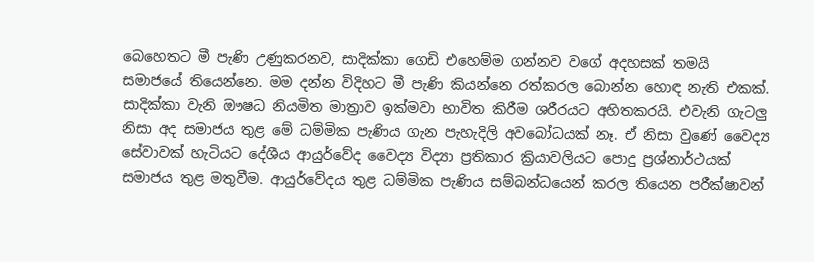බෙහෙතට මී පැණි උණුකරනව, සාදික්කා ගෙඩි එහෙම්ම ගන්නව වගේ අදහසක් තමයි සමාජයේ තියෙන්නෙ. මම දන්න විදිහට මී පැණි කියන්නෙ රත්කරල බොන්න හොඳ නැති එකක්. සාදික්කා වැනි ඖෂධ නියමිත මාත්‍රාව ඉක්මවා භාවිත කිරීම ශරීරයට අහිතකරයි. එවැනි ගැටලු නිසා අද සමාජය තුළ මේ ධම්මික පැණිය ගැන පැහැදිලි අවබෝධයක් නෑ. ඒ නිසා වුණේ වෛද්‍ය සේවාවක් හැටියට දේශීය ආයුර්වේද වෛද්‍ය විද්‍යා ප්‍රතිකාර ක්‍රියාවලියට පොදු ප්‍රශ්නාර්ථයක් සමාජය තුළ මතුවීම. ආයුර්වේදය තුළ ධම්මික පැණිය සම්බන්ධයෙන් කරල තියෙන පරීක්ෂාවන්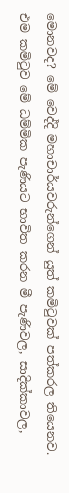මොනවද? මේ වෙද්දි මහාචාර්යවරුන්ගෙන් යුත් කමිටුවක් පත්කරල තියෙනව. එම කමිටුව මේ ධම්මික පැණියට භාවිත කරන මී පැණිවල, සාදික්කාවල,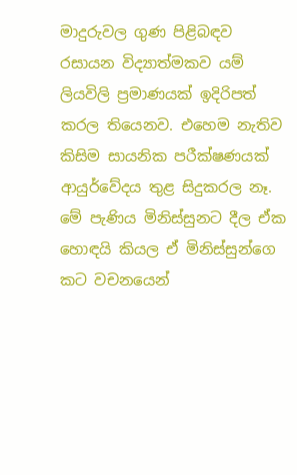මාදුරුවල ගුණ පිළිබඳව රසායන විද්‍යාත්මකව යම් ලියවිලි ප්‍රමාණයක් ඉදිරිපත් කරල තියෙනව. එහෙම නැතිව කිසිම සායනික පරීක්ෂණයක් ආයුර්වේදය තුළ සිදුකරල නෑ. මේ පැණිය මිනිස්සුනට දීල ඒක හොඳයි කියල ඒ මිනිස්සුන්ගෙ කට වචනයෙන්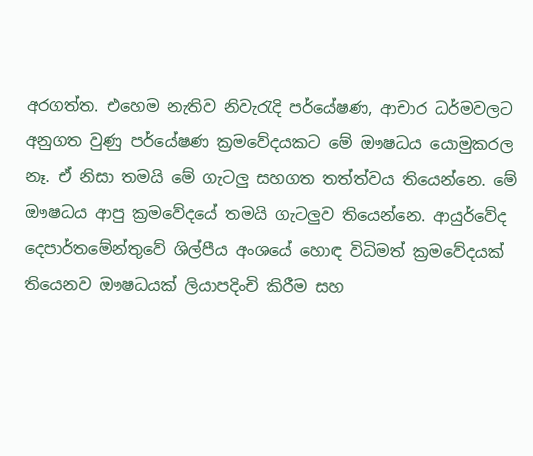අරගත්ත. එහෙම නැතිව නිවැරැදි පර්‌යේෂණ, ආචාර ධර්මවලට අනුගත වුණු පර්‌යේෂණ ක්‍රමවේදයකට මේ ඖෂධය යොමුකරල නෑ. ඒ නිසා තමයි මේ ගැටලු සහගත තත්ත්වය තියෙන්නෙ. මේ ඖෂධය ආපු ක්‍රමවේදයේ තමයි ගැටලුව තියෙන්නෙ. ආයුර්වේද දෙපාර්තමේන්තුවේ ශිල්පීය අංශයේ හොඳ විධිමත් ක්‍රමවේදයක් තියෙනව ඖෂධයක් ලියාපදිංචි කිරීම සහ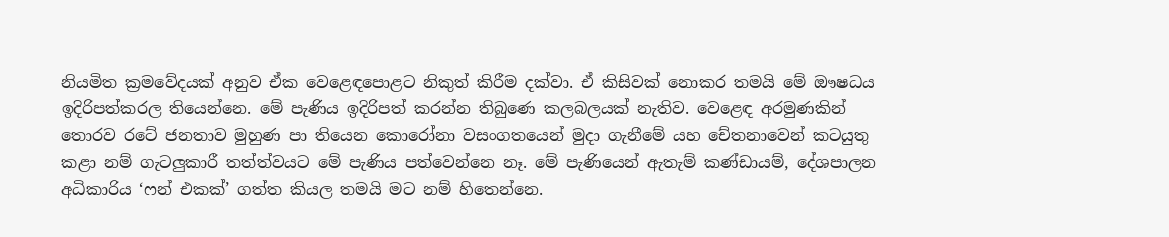නියමිත ක්‍රමවේදයක් අනුව ඒක වෙළෙඳපොළට නිකුත් කිරීම දක්වා. ඒ කිසිවක් නොකර තමයි මේ ඖෂධය ඉදිරිපත්කරල තියෙන්නෙ. මේ පැණිය ඉදිරිපත් කරන්න තිබුණෙ කලබලයක් නැතිව. වෙළෙඳ අරමුණකින් තොරව රටේ ජනතාව මුහුණ පා තියෙන කොරෝනා වසංගතයෙන් මුදා ගැනීමේ යහ චේතනාවෙන් කටයුතු කළා නම් ගැටලුකාරී තත්ත්වයට මේ පැණිය පත්වෙන්නෙ නෑ. මේ පැණියෙන් ඇතැම් කණ්ඩායම්, දේශපාලන අධිකාරිය ‘ෆන් එකක්’ ගත්ත කියල තමයි මට නම් හිතෙන්නෙ.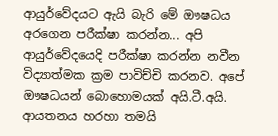ආයුර්වේදයට ඇයි බැරි මේ ඖෂධය අරගෙන පරීක්ෂා කරන්න... අපි ආයුර්වේදයෙදි පරීක්ෂා කරන්න නවීන විද්‍යාත්මක ක්‍රම පාවිච්චි කරනව. අපේ ඖෂධයන් බොහොමයක් අයි.ටී.අයි. ආයතනය හරහා තමයි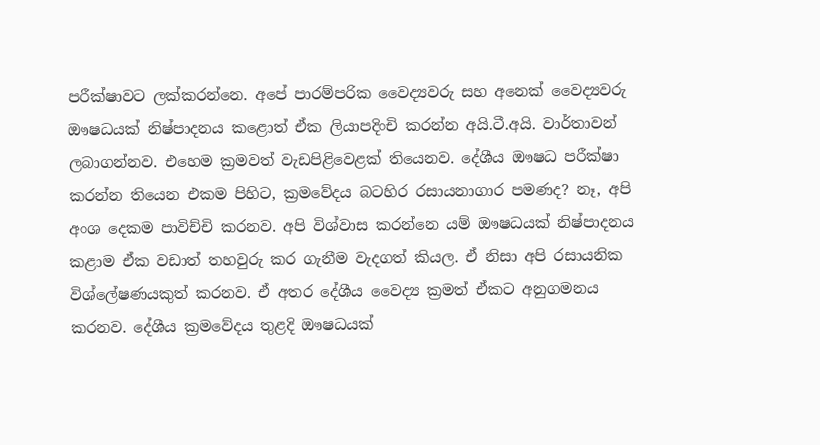පරීක්ෂාවට ලක්කරන්නෙ. අපේ පාරම්පරික වෛද්‍යවරු සහ අනෙක් වෛද්‍යවරු ඖෂධයක් නිෂ්පාදනය කළොත් ඒක ලියාපදිංචි කරන්න අයි.ටී.අයි. වාර්තාවන් ලබාගන්නව. එහෙම ක්‍රමවත් වැඩපිළිවෙළක් තියෙනව. දේශීය ඖෂධ පරීක්ෂා කරන්න තියෙන එකම පිහිට, ක්‍රමවේදය බටහිර රසායනාගාර පමණද? නෑ, අපි අංශ දෙකම පාවිච්චි කරනව. අපි විශ්වාස කරන්නෙ යම් ඖෂධයක් නිෂ්පාදනය කළාම ඒක වඩාත් තහවුරු කර ගැනීම වැදගත් කියල. ඒ නිසා අපි රසායනික විශ්ලේෂණයකුත් කරනව. ඒ අතර දේශීය වෛද්‍ය ක්‍රමත් ඒකට අනුගමනය කරනව. දේශීය ක්‍රමවේදය තුළදි ඖෂධයක්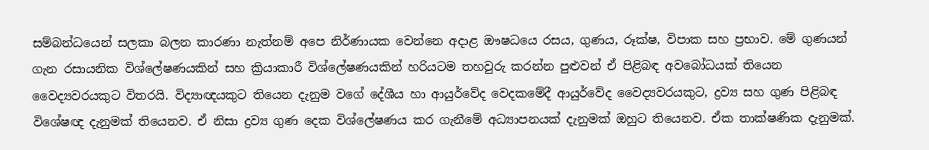සම්බන්ධයෙන් සලකා බලන කාරණා නැත්නම් අපෙ නිර්ණායක වෙන්නෙ අදාළ ඖෂධයෙ රසය, ගුණය, රූක්ෂ, විපාක සහ ප්‍රභාව. මේ ගුණයන් ගැන රසායනික විශ්ලේෂණයකින් සහ ක්‍රියාකාරී විශ්ලේෂණයකින් හරියටම තහවුරු කරන්න පුළුවන් ඒ පිළිබඳ අවබෝධයක් තියෙන වෛද්‍යවරයකුට විතරයි. විද්‍යාඥයකුට තියෙන දැනුම වගේ දේශීය හා ආයුර්වේද වෙදකමේදී ආයුර්වේද වෛද්‍යවරයකුට, ද්‍රව්‍ය සහ ගුණ පිළිබඳ විශේෂඥ දැනුමක් තියෙනව. ඒ නිසා ද්‍රව්‍ය ගුණ දෙක විශ්ලේෂණය කර ගැනීමේ අධ්‍යාපනයක් දැනුමක් ඔහුට තියෙනව. ඒක තාක්ෂණික දැනුමක්.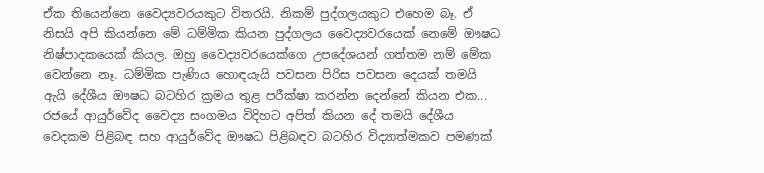ඒක තියෙන්නෙ වෛද්‍යවරයකුට විතරයි. නිකම් පුද්ගලයකුට එහෙම බෑ. ඒ නිසයි අපි කියන්නෙ මේ ධම්මික කියන පුද්ගලය වෛද්‍යවරයෙක් නෙමේ ඖෂධ නිෂ්පාදකයෙක් කියල. ඔහු වෛද්‍යවරයෙක්ගෙ උපදේශයන් ගත්තම නම් මේක වෙන්නෙ නෑ. ධම්මික පැණිය හොඳයැයි පවසන පිරිස පවසන දෙයක් තමයි ඇයි දේශීය ඖෂධ බටහිර ක්‍රමය තුළ පරීක්ෂා කරන්න දෙන්නේ කියන එක... රජයේ ආයුර්වේද වෛද්‍ය සංගමය විදිහට අපිත් කියන දේ තමයි දේශීය වෙදකම පිළිබඳ සහ ආයුර්වේද ඖෂධ පිළිබඳව බටහිර විද්‍යාත්මකව පමණක්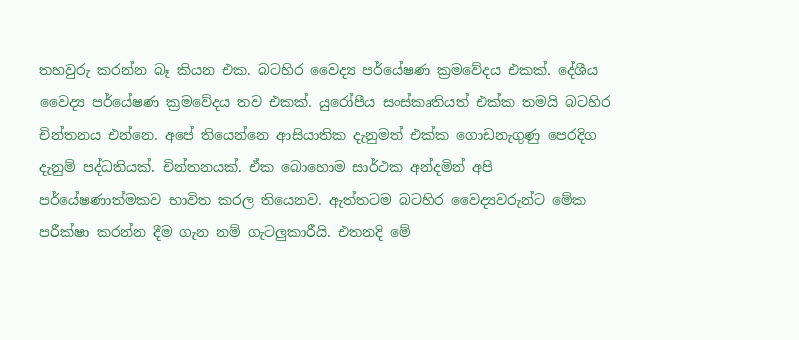තහවුරු කරන්න බෑ කියන එක. බටහිර වෛද්‍ය පර්‌යේෂණ ක්‍රමවේදය එකක්. දේශීය වෛද්‍ය පර්‌යේෂණ ක්‍රමවේදය තව එකක්. යුරෝපීය සංස්කෘතියත් එක්ක තමයි බටහිර චින්තනය එන්නෙ. අපේ තියෙන්නෙ ආසියාතික දැනුමත් එක්ක ගොඩනැගුණු පෙරදිග දැනුම් පද්ධතියක්. චින්තනයක්. ඒක බොහොම සාර්ථක අන්දමින් අපි පර්‌යේෂණාත්මකව භාවිත කරල තියෙනව. ඇත්තටම බටහිර වෛද්‍යවරුන්ට මේක පරීක්ෂා කරන්න දීම ගැන නම් ගැටලුකාරීයි. එතනදි මේ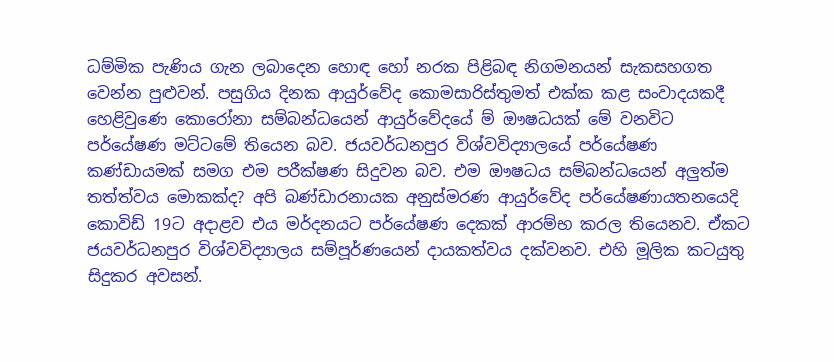ධම්මික පැණිය ගැන ලබාදෙන හොඳ හෝ නරක පිළිබඳ නිගමනයන් සැකසහගත වෙන්න පුළුවන්. පසුගිය දිනක ආයුර්වේද කොමසාරිස්තුමත් එක්ක කළ සංවාදයකදී හෙළිවුණෙ කොරෝනා සම්බන්ධයෙන් ආයුර්වේදයේ ම් ඖෂධයක් මේ වනවිට පර්‌යේෂණ මට්ටමේ තියෙන බව. ජයවර්ධනපුර විශ්වවිද්‍යාලයේ පර්‌යේෂණ කණ්ඩායමක් සමග එම පරීක්ෂණ සිදුවන බව. එම ඖෂධය සම්බන්ධයෙන් අලුත්ම තත්ත්වය මොකක්ද? අපි බණ්ඩාරනායක අනුස්මරණ ආයුර්වේද පර්‌යේෂණායතනයෙදි කොවිඩ් 19ට අදාළව එය මර්දනයට පර්‌යේෂණ දෙකක් ආරම්භ කරල තියෙනව. ඒකට ජයවර්ධනපුර විශ්වවිද්‍යාලය සම්පූර්ණයෙන් දායකත්වය දක්වනව. එහි මූලික කටයුතු සිදුකර අවසන්.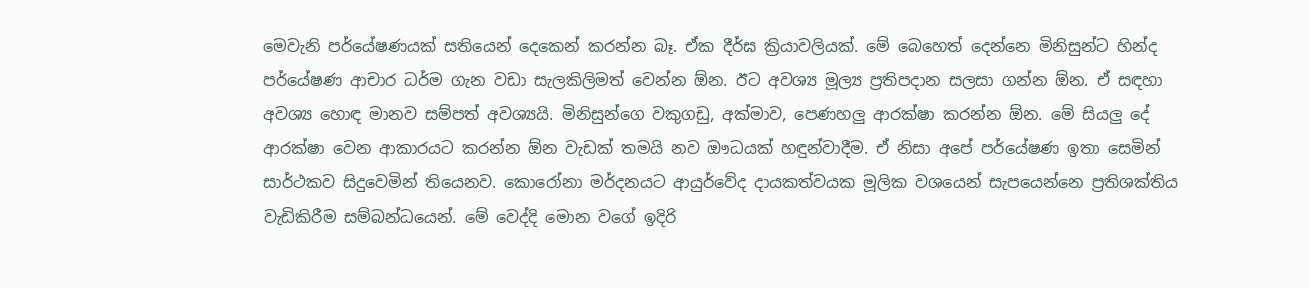මෙවැනි පර්‌යේෂණයක් සතියෙන් දෙකෙන් කරන්න බෑ. ඒක දීර්ඝ ක්‍රියාවලියක්. මේ බෙහෙත් දෙන්නෙ මිනිසුන්ට හින්ද පර්‌යේෂණ ආචාර ධර්ම ගැන වඩා සැලකිලිමත් වෙන්න ඕන. ඊට අවශ්‍ය මූල්‍ය ප්‍රතිපදාන සලසා ගන්න ඕන. ඒ සඳහා අවශ්‍ය හොඳ මානව සම්පත් අවශ්‍යයි. මිනිසුන්ගෙ වකුගඩු, අක්මාව, පෙණහලු ආරක්ෂා කරන්න ඕන. මේ සියලු දේ ආරක්ෂා වෙන ආකාරයට කරන්න ඕන වැඩක් තමයි නව ඖධයක් හඳුන්වාදීම. ඒ නිසා අපේ පර්‌යේෂණ ඉතා සෙමින් සාර්ථකව සිදුවෙමින් තියෙනව. කොරෝනා මර්දනයට ආයුර්වේද දායකත්වයක මූලික වශයෙන් සැපයෙන්නෙ ප්‍රතිශක්තිය වැඩිකිරීම සම්බන්ධයෙන්. මේ වෙද්දි මොන වගේ ඉදිරි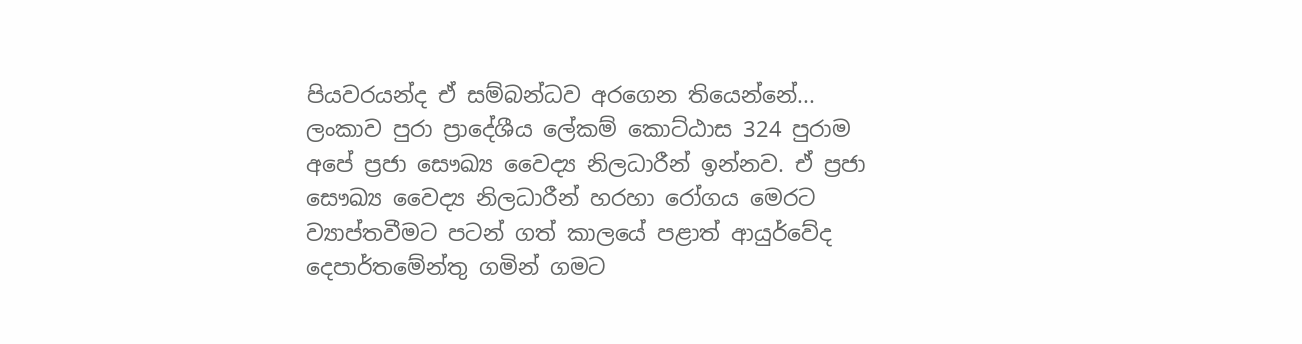පියවරයන්ද ඒ සම්බන්ධව අරගෙන තියෙන්නේ... ලංකාව පුරා ප්‍රාදේශීය ලේකම් කොට්ඨාස 324 පුරාම අපේ ප්‍රජා සෞඛ්‍ය වෛද්‍ය නිලධාරීන් ඉන්නව. ඒ ප්‍රජා සෞඛ්‍ය වෛද්‍ය නිලධාරීන් හරහා රෝගය මෙරට ව්‍යාප්තවීමට පටන් ගත් කාලයේ පළාත් ආයුර්වේද දෙපාර්තමේන්තු ගමින් ගමට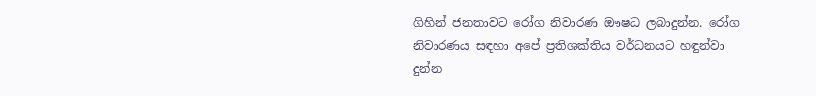ගිහින් ජනතාවට රෝග නිවාරණ ඖෂධ ලබාදුන්න. රෝග නිවාරණය සඳහා අපේ ප්‍රතිශක්තිය වර්ධනයට හඳුන්වා දුන්න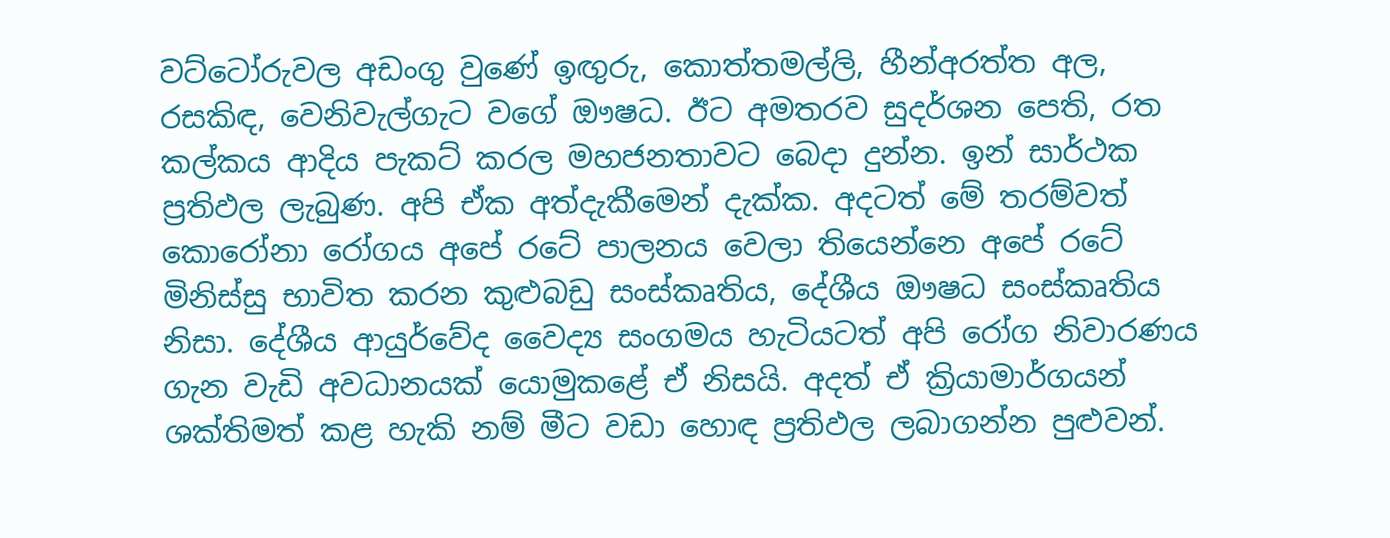වට්ටෝරුවල අඩංගු වුණේ ඉඟුරු, කොත්තමල්ලි, හීන්අරත්ත අල, රසකිඳ, වෙනිවැල්ගැට වගේ ඖෂධ. ඊට අමතරව සුදර්ශන පෙති, රත කල්කය ආදිය පැකට් කරල මහජනතාවට බෙදා දුන්න. ඉන් සාර්ථක ප්‍රතිඵල ලැබුණ. අපි ඒක අත්දැකීමෙන් දැක්ක. අදටත් මේ තරම්වත් කොරෝනා රෝගය අපේ රටේ පාලනය වෙලා තියෙන්නෙ අපේ රටේ මිනිස්සු භාවිත කරන කුළුබඩු සංස්කෘතිය, දේශීය ඖෂධ සංස්කෘතිය නිසා. දේශීය ආයුර්වේද වෛද්‍ය සංගමය හැටියටත් අපි රෝග නිවාරණය ගැන වැඩි අවධානයක් යොමුකළේ ඒ නිසයි. අදත් ඒ ක්‍රියාමාර්ගයන් ශක්තිමත් කළ හැකි නම් මීට වඩා හොඳ ප්‍රතිඵල ලබාගන්න පුළුවන්.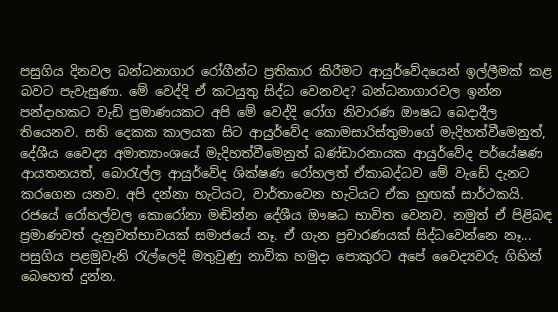පසුගිය දිනවල බන්ධනාගාර රෝගීන්ට ප්‍රතිකාර කිරීමට ආයුර්වේදයෙන් ඉල්ලීමක් කළ බවට පැවැසුණා. මේ වෙද්දි ඒ කටයුතු සිද්ධ වෙනවද? බන්ධනාගාරවල ඉන්න පන්දාහකට වැඩි ප්‍රමාණයකට අපි මේ වෙද්දි රෝග නිවාරණ ඖෂධ බෙදාදීල තියෙනව. සති දෙකක කාලයක සිට ආයුර්වේද කොමසාරිස්තුමාගේ මැදිහත්වීමෙනුත්, දේශීය වෛද්‍ය අමාත්‍යාංශයේ මැදිහත්වීමෙනුත් බණ්ඩාරනායක ආයුර්වේද පර්‌යේෂණ ආයතනයත්, බොරැල්ල ආයුර්වේද ශික්ෂණ රෝහලත් ඒකාබද්ධව මේ වැඩේ දැනට කරගෙන යනව. අපි දන්නා හැටියට, වාර්තාවෙන හැටියට ඒක හුඟක් සාර්ථකයි. රජයේ රෝහල්වල කොරෝනා මඬින්න දේශීය ඖෂධ භාවිත වෙනව. නමුත් ඒ පිළිබඳ ප්‍රමාණවත් දැනුවත්භාවයක් සමාජයේ නෑ. ඒ ගැන ප්‍රචාරණයක් සිද්ධවෙන්නෙ නෑ... පසුගිය පළමුවැනි රැල්ලෙදි මතුවුණු නාවික හමුදා පොකුරට අපේ වෛද්‍යවරු ගිහින් බෙහෙත් දුන්න.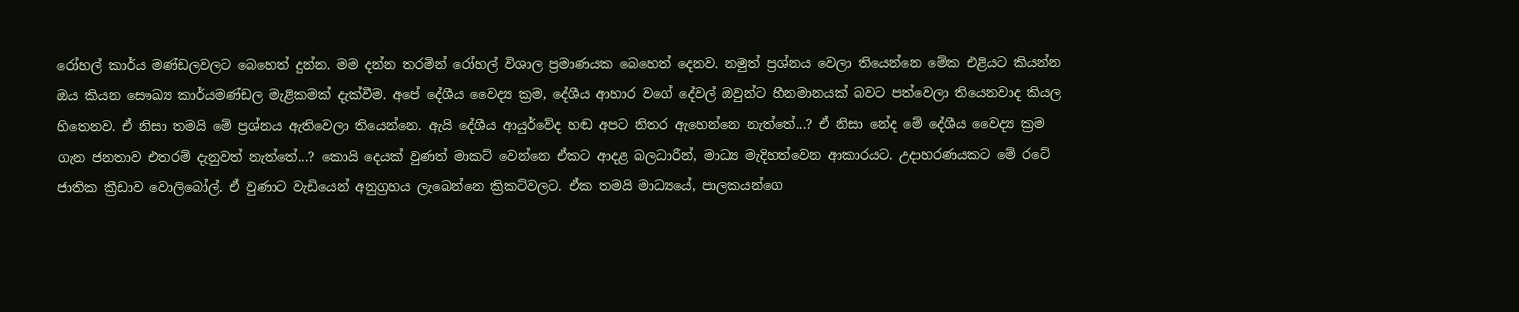රෝහල් කාර්ය මණ්ඩලවලට බෙහෙත් දුන්න. මම දන්න තරමින් රෝහල් විශාල ප්‍රමාණයක බෙහෙත් දෙනව. නමුත් ප්‍රශ්නය වෙලා තියෙන්නෙ මේක එළියට කියන්න ඔය කියන සෞඛ්‍ය කාර්යමණ්ඩල මැළිකමක් දැක්වීම. අපේ දේශීය වෛද්‍ය ක්‍රම, දේශීය ආහාර වගේ දේවල් ඔවුන්ට හීනමානයක් බවට පත්වෙලා තියෙනවාද කියල හිතෙනව. ඒ නිසා තමයි මේ ප්‍රශ්නය ඇතිවෙලා තියෙන්නෙ. ඇයි දේශීය ආයුර්වේද හඬ අපට නිතර ඇහෙන්නෙ නැත්තේ...? ඒ නිසා නේද මේ දේශීය වෛද්‍ය ක්‍රම ගැන ජනතාව එතරම් දැනුවත් නැත්තේ...? කොයි දෙයක් වුණත් මාකට් වෙන්නෙ ඒකට ආදළ බලධාරීන්, මාධ්‍ය මැදිහත්වෙන ආකාරයට. උදාහරණයකට මේ රටේ ජාතික ක්‍රීඩාව වොලිබෝල්. ඒ වුණාට වැඩියෙන් අනුග්‍රහය ලැබෙන්නෙ ක්‍රිකට්වලට. ඒක තමයි මාධ්‍යයේ, පාලකයන්ගෙ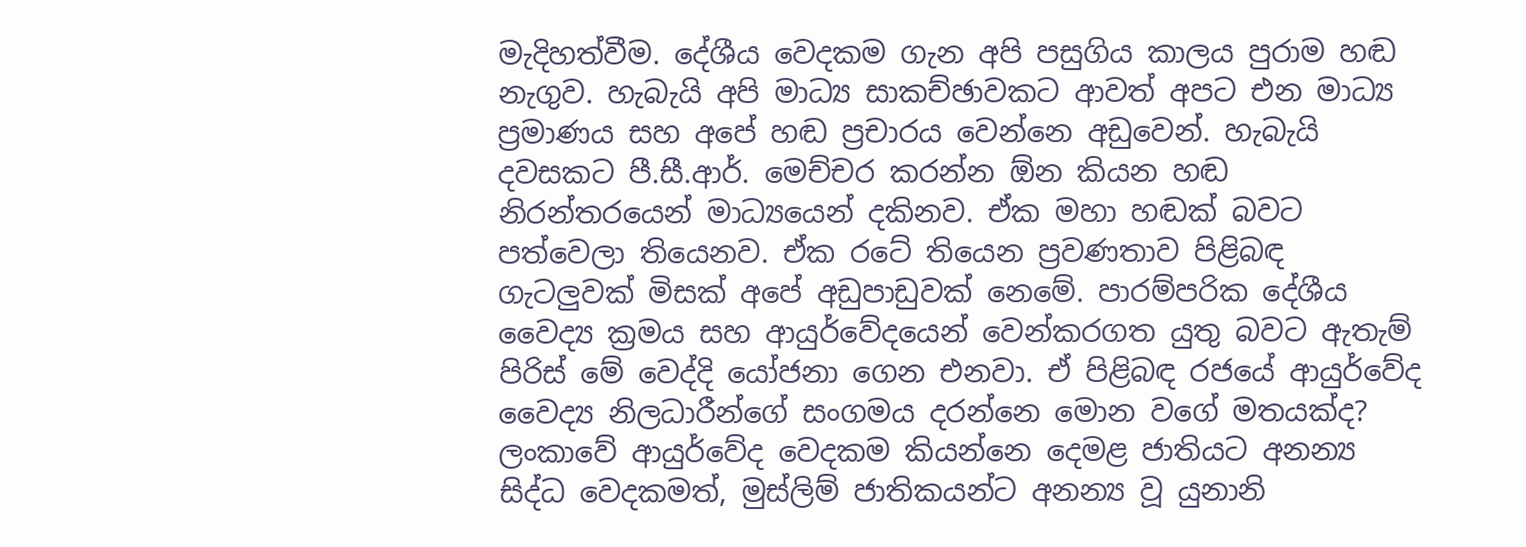මැදිහත්වීම. දේශීය වෙදකම ගැන අපි පසුගිය කාලය පුරාම හඬ නැගුව. හැබැයි අපි මාධ්‍ය සාකච්ඡාවකට ආවත් අපට එන මාධ්‍ය ප්‍රමාණය සහ අපේ හඬ ප්‍රචාරය වෙන්නෙ අඩුවෙන්. හැබැයි දවසකට පී.සී.ආර්. මෙච්චර කරන්න ඕන කියන හඬ නිරන්තරයෙන් මාධ්‍යයෙන් දකිනව. ඒක මහා හඬක් බවට පත්වෙලා තියෙනව. ඒක රටේ තියෙන ප්‍රවණතාව පිළිබඳ ගැටලුවක් මිසක් අපේ අඩුපාඩුවක් නෙමේ. පාරම්පරික දේශීය වෛද්‍ය ක්‍රමය සහ ආයුර්වේදයෙන් වෙන්කරගත යුතු බවට ඇතැම් පිරිස් මේ වෙද්දි යෝජනා ගෙන එනවා. ඒ පිළිබඳ රජයේ ආයුර්වේද වෛද්‍ය නිලධාරීන්ගේ සංගමය දරන්නෙ මොන වගේ මතයක්ද? ලංකාවේ ආයුර්වේද වෙදකම කියන්නෙ දෙමළ ජාතියට අනන්‍ය සිද්ධ වෙදකමත්, මුස්ලිම් ජාතිකයන්ට අනන්‍ය වූ යුනානි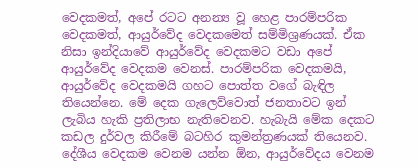වෙදකමත්, අපේ රටට අනන්‍ය වූ හෙළ පාරම්පරික වෙදකමත්, ආයුර්වේද වෙදකමෙත් සම්මිශ්‍රණයක්. ඒක නිසා ඉන්දියාවේ ආයුර්වේද වෙදකමට වඩා අපේ ආයුර්වේද වෙදකම වෙනස්. පාරම්පරික වෙදකමයි, ආයුර්වේද වෙදකමයි ගහට පොත්ත වගේ බැඳිල තියෙන්නෙ. මේ දෙක ගැලෙව්වොත් ජනතාවට ඉන් ලැබිය හැකි ප්‍රතිලාභ නැතිවෙනව. හැබැයි මේක දෙකට කඩල දුර්වල කිරීමේ බටහිර කුමන්ත්‍රණයක් තියෙනව. දේශීය වෙදකම වෙනම යන්න ඕන, ආයුර්වේදය වෙනම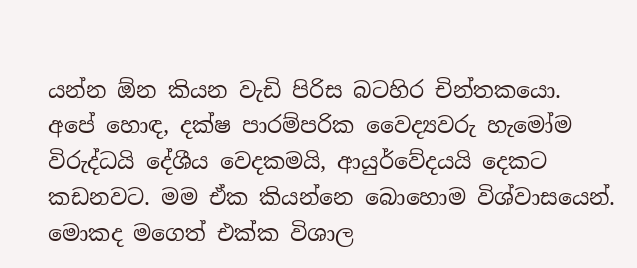යන්න ඕන කියන වැඩි පිරිස බටහිර චින්තකයො. අපේ හොඳ, දක්ෂ පාරම්පරික වෛද්‍යවරු හැමෝම විරුද්ධයි දේශීය වෙදකමයි, ආයුර්වේදයයි දෙකට කඩනවට. මම ඒක කියන්නෙ බොහොම විශ්වාසයෙන්. මොකද මගෙත් එක්ක විශාල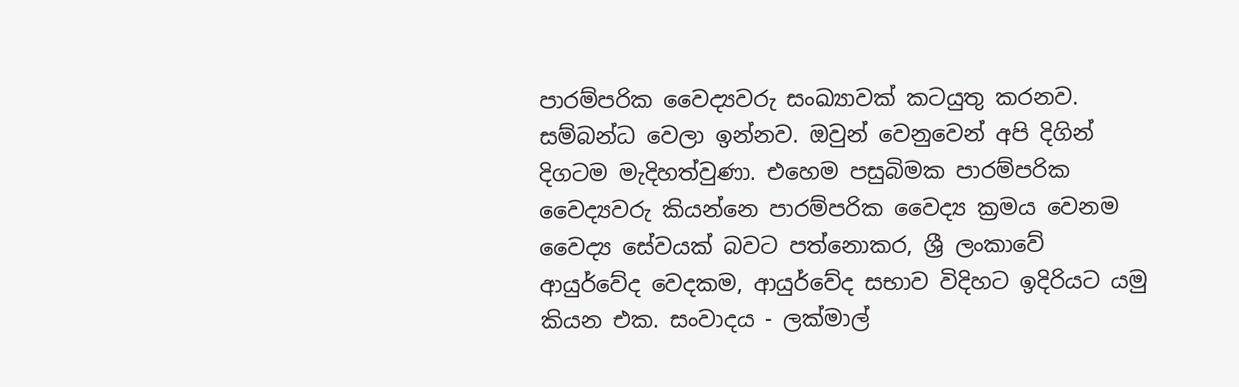පාරම්පරික වෛද්‍යවරු සංඛ්‍යාවක් කටයුතු කරනව. සම්බන්ධ වෙලා ඉන්නව. ඔවුන් වෙනුවෙන් අපි දිගින් දිගටම මැදිහත්වුණා. එහෙම පසුබිමක පාරම්පරික වෛද්‍යවරු කියන්නෙ පාරම්පරික වෛද්‍ය ක්‍රමය වෙනම වෛද්‍ය සේවයක් බවට පත්නොකර, ශ්‍රී ලංකාවේ ආයුර්වේද වෙදකම, ආයුර්වේද සභාව විදිහට ඉදිරියට යමු කියන එක. සංවාදය - ලක්මාල්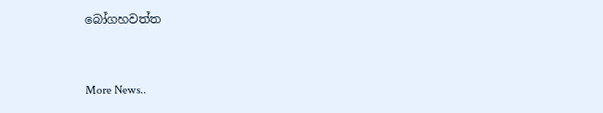බෝගහවත්ත


More News..